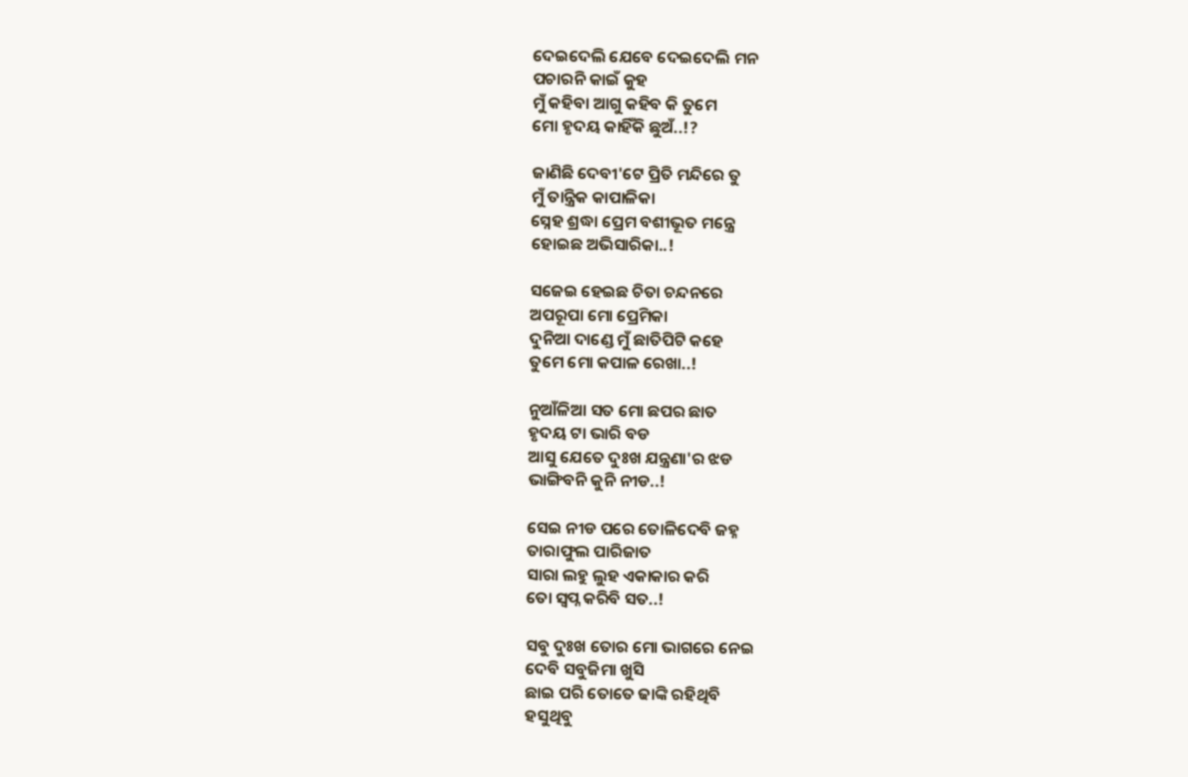ଦେଇଦେଲି ଯେବେ ଦେଇଦେଲି ମନ
ପଚାରନି କାଇଁ କୁହ
ମୁଁ କହିବା ଆଗୁ କହିବ କି ତୁମେ
ମୋ ହୃଦୟ କାହିଁକି ଛୁଅଁ..!?

ଜାଣିଛି ଦେବୀ'ଟେ ପ୍ରିତି ମନ୍ଦିରେ ତୁ
ମୁଁ ତାନ୍ତ୍ରିକ କାପାଳିକା
ସ୍ନେହ ଶ୍ରଦ୍ଧା ପ୍ରେମ ବଶୀଭୂତ ମନ୍ତ୍ରେ
ହୋଇଛ ଅଭିସାରିକା..!

ସଜେଇ ହେଇଛ ଚିତା ଚନ୍ଦନରେ
ଅପରୂପା ମୋ ପ୍ରେମିକା
ଦୁନିଆ ଦାଣ୍ଡେ ମୁଁ ଛାତିପିଟି କହେ
ତୁମେ ମୋ କପାଳ ରେଖା..!

ନୁଆଁଳିଆ ସତ ମୋ ଛପର ଛାତ
ହୃଦୟ ଟା ଭାରି ବଡ
ଆସୁ ଯେତେ ଦୁଃଖ ଯନ୍ତ୍ରଣା'ର ଝଡ
ଭାଙ୍ଗିବନି କୁନି ନୀଡ..!

ସେଇ ନୀଡ ପରେ ତୋଳିଦେବି ଜହ୍ନ
ତାରାଫୁଲ ପାରିଜାତ
ସାରା ଲହୁ ଲୁହ ଏକାକାର କରି
ତୋ ସ୍ୱପ୍ନ କରିବି ସତ..!

ସବୁ ଦୁଃଖ ତୋର ମୋ ଭାଗରେ ନେଇ
ଦେବି ସବୁଜିମା ଖୁସି
ଛାଇ ପରି ତୋତେ ଢାଙ୍କି ରହିଥିବି
ହସୁଥିବୁ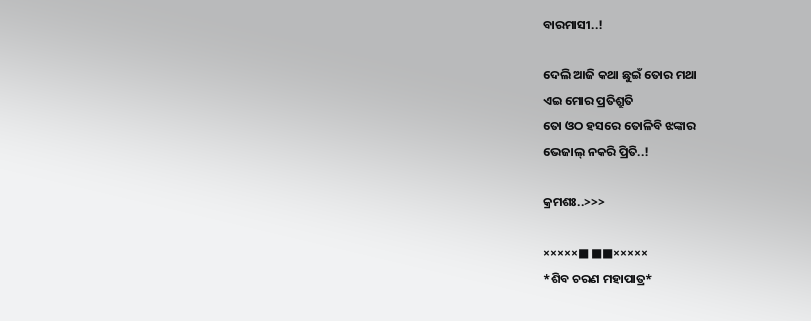ବାରମାସୀ..!

ଦେଲି ଆଜି କଥା ଛୁଇଁ ତୋର ମଥା
ଏଇ ମୋର ପ୍ରତିଶ୍ରୁତି
ତୋ ଓଠ ହସରେ ତୋଳିବି ଝଙ୍କାର
ଭେଜାଲ୍ ନକରି ପ୍ରିତି..!

କ୍ରମଶଃ..>>>

×××××■ ■■×××××
*ଶିବ ଚରଣ ମହାପାତ୍ର*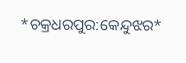*ଚକ୍ରଧରପୁର:କେନ୍ଦୁଝର*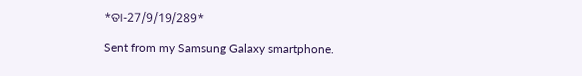*ତା-27/9/19/289*

Sent from my Samsung Galaxy smartphone.